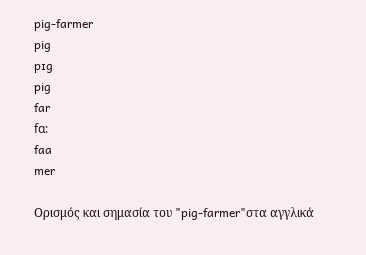pig-farmer
pig
pɪg
pig
far
fɑ:
faa
mer

Ορισμός και σημασία του "pig-farmer"στα αγγλικά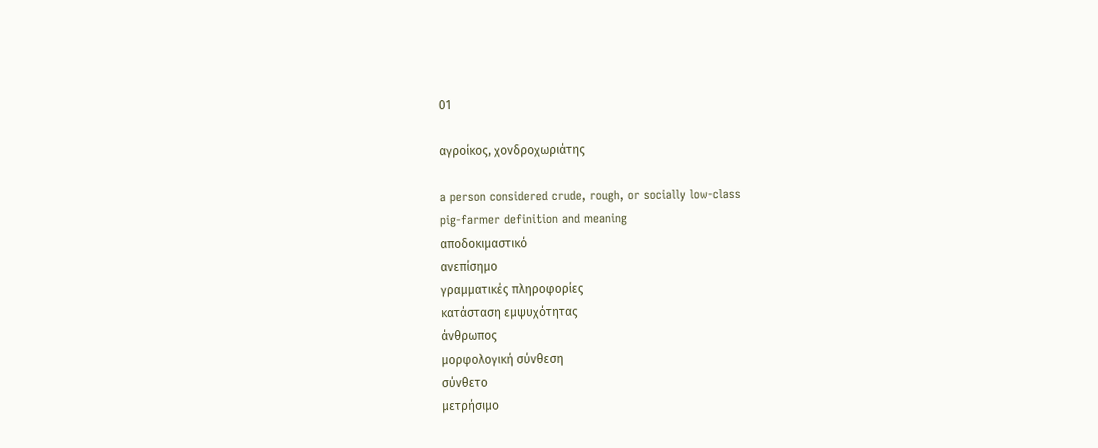01

αγροίκος, χονδροχωριάτης

a person considered crude, rough, or socially low-class
pig-farmer definition and meaning
αποδοκιμαστικό
ανεπίσημο
γραμματικές πληροφορίες
κατάσταση εμψυχότητας
άνθρωπος
μορφολογική σύνθεση
σύνθετο
μετρήσιμο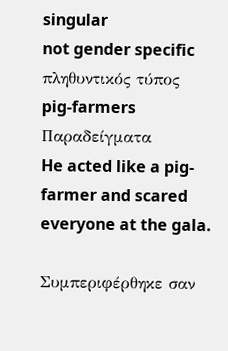singular
not gender specific
πληθυντικός τύπος
pig-farmers
Παραδείγματα
He acted like a pig-farmer and scared everyone at the gala.

Συμπεριφέρθηκε σαν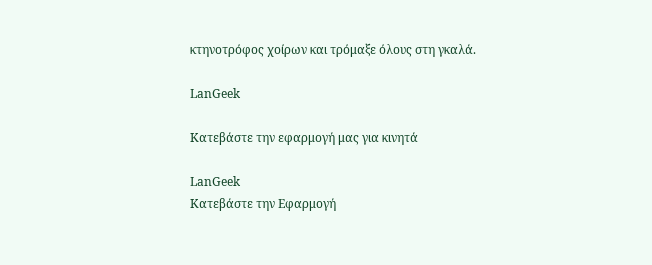κτηνοτρόφος χοίρων και τρόμαξε όλους στη γκαλά.

LanGeek

Κατεβάστε την εφαρμογή μας για κινητά

LanGeek
Κατεβάστε την Εφαρμογή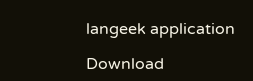langeek application

Download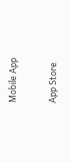Mobile App

App Store